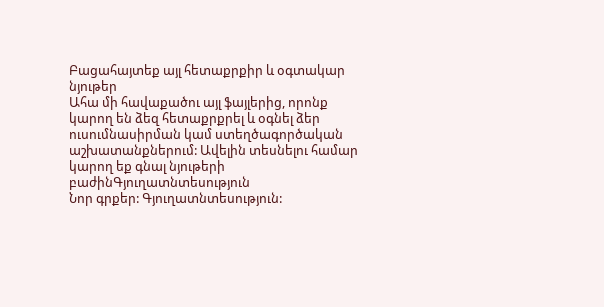Բացահայտեք այլ հետաքրքիր և օգտակար նյութեր
Ահա մի հավաքածու այլ ֆայլերից, որոնք կարող են ձեզ հետաքրքրել և օգնել ձեր ուսումնասիրման կամ ստեղծագործական աշխատանքներում: Ավելին տեսնելու համար կարող եք գնալ նյութերի բաժինԳյուղատնտեսություն
Նոր գրքեր: Գյուղատնտեսություն: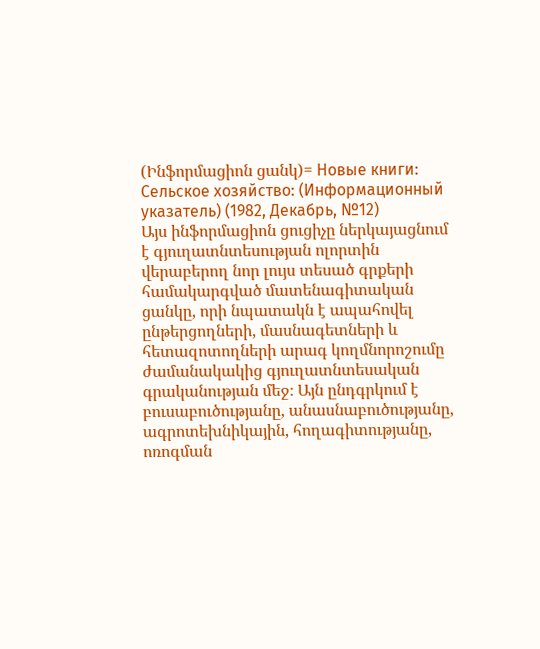(Ինֆորմացիոն ցանկ)= Новые книги: Сельское хозяйство: (Информационный указатель) (1982, Декабрь, №12)
Այս ինֆորմացիոն ցուցիչը ներկայացնում է գյուղատնտեսության ոլորտին վերաբերող նոր լույս տեսած գրքերի համակարգված մատենագիտական ցանկը, որի նպատակն է ապահովել ընթերցողների, մասնագետների և հետազոտողների արագ կողմնորոշումը ժամանակակից գյուղատնտեսական գրականության մեջ։ Այն ընդգրկում է բուսաբուծությանը, անասնաբուծությանը, ագրոտեխնիկային, հողագիտությանը, ոռոգման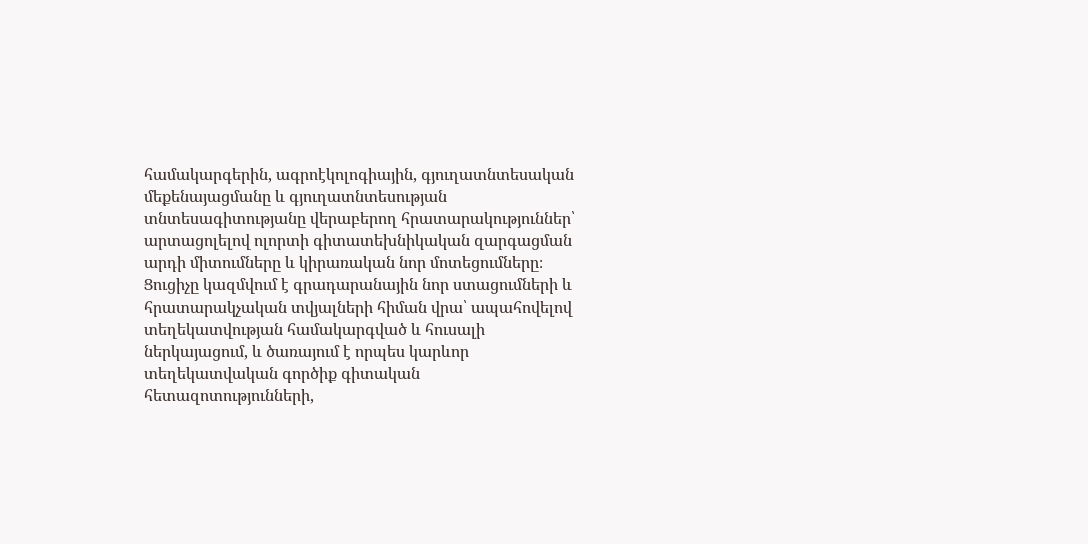համակարգերին, ագրոէկոլոգիային, գյուղատնտեսական մեքենայացմանը և գյուղատնտեսության տնտեսագիտությանը վերաբերող հրատարակություններ՝ արտացոլելով ոլորտի գիտատեխնիկական զարգացման արդի միտումները և կիրառական նոր մոտեցումները։ Ցուցիչը կազմվում է գրադարանային նոր ստացումների և հրատարակչական տվյալների հիման վրա՝ ապահովելով տեղեկատվության համակարգված և հուսալի ներկայացում, և ծառայում է որպես կարևոր տեղեկատվական գործիք գիտական հետազոտությունների,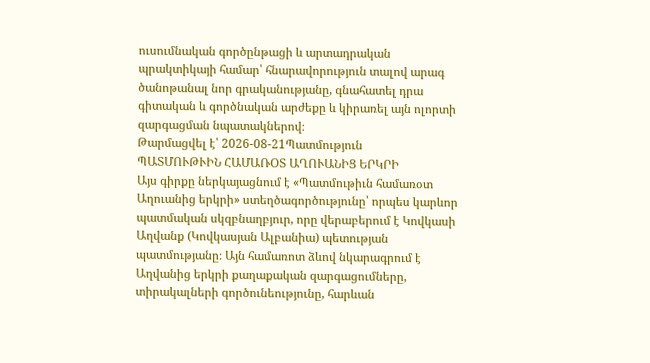ուսումնական գործընթացի և արտադրական պրակտիկայի համար՝ հնարավորություն տալով արագ ծանոթանալ նոր գրականությանը, գնահատել դրա գիտական և գործնական արժեքը և կիրառել այն ոլորտի զարգացման նպատակներով։
Թարմացվել է՝ 2026-08-21Պատմություն
ՊԱՏՄՈՒԹՒԻՆ ՀԱՄԱՌՕՏ ԱՂՈՒԱՆԻՑ ԵՐԿՐԻ
Այս գիրքը ներկայացնում է «Պատմութիւն համառօտ Աղուանից երկրի» ստեղծագործությունը՝ որպես կարևոր պատմական սկզբնաղբյուր, որը վերաբերում է Կովկասի Աղվանք (Կովկասյան Ալբանիա) պետության պատմությանը։ Այն համառոտ ձևով նկարագրում է Աղվանից երկրի քաղաքական զարգացումները, տիրակալների գործունեությունը, հարևան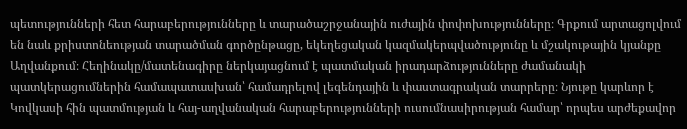պետությունների հետ հարաբերությունները և տարածաշրջանային ուժային փոփոխությունները։ Գրքում արտացոլվում են նաև քրիստոնեության տարածման գործընթացը, եկեղեցական կազմակերպվածությունը և մշակութային կյանքը Աղվանքում։ Հեղինակը/մատենագիրը ներկայացնում է պատմական իրադարձությունները ժամանակի պատկերացումներին համապատասխան՝ համադրելով լեգենդային և փաստագրական տարրերը։ Նյութը կարևոր է Կովկասի հին պատմության և հայ-աղվանական հարաբերությունների ուսումնասիրության համար՝ որպես արժեքավոր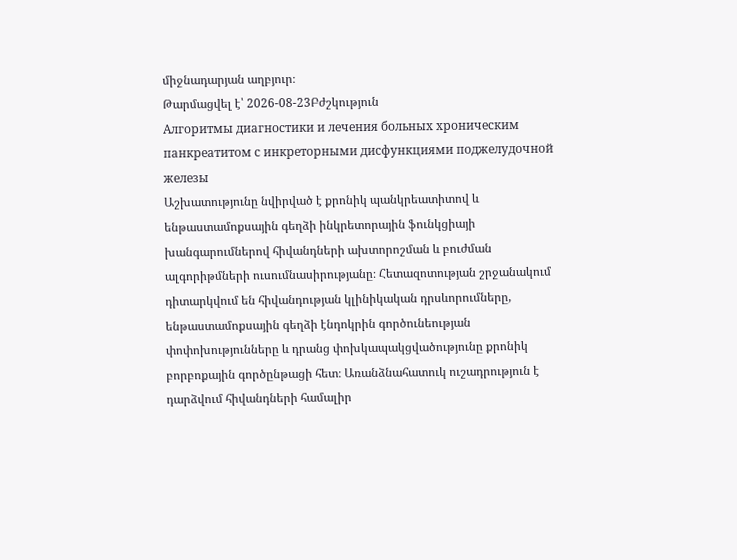միջնադարյան աղբյուր։
Թարմացվել է՝ 2026-08-23Բժշկություն
Алгоритмы диагностики и лечения больных хроническим панкреатитом с инкреторными дисфункциями поджелудочной железы
Աշխատությունը նվիրված է քրոնիկ պանկրեատիտով և ենթաստամոքսային գեղձի ինկրետորային ֆունկցիայի խանգարումներով հիվանդների ախտորոշման և բուժման ալգորիթմների ուսումնասիրությանը։ Հետազոտության շրջանակում դիտարկվում են հիվանդության կլինիկական դրսևորումները, ենթաստամոքսային գեղձի էնդոկրին գործունեության փոփոխությունները և դրանց փոխկապակցվածությունը քրոնիկ բորբոքային գործընթացի հետ։ Առանձնահատուկ ուշադրություն է դարձվում հիվանդների համալիր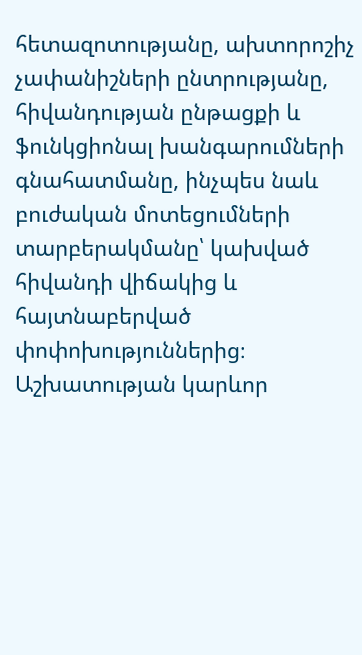հետազոտությանը, ախտորոշիչ չափանիշների ընտրությանը, հիվանդության ընթացքի և ֆունկցիոնալ խանգարումների գնահատմանը, ինչպես նաև բուժական մոտեցումների տարբերակմանը՝ կախված հիվանդի վիճակից և հայտնաբերված փոփոխություններից։ Աշխատության կարևոր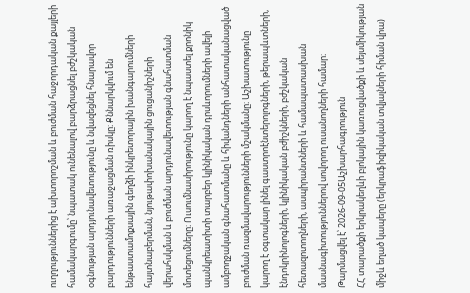ուղղություններից է ախտորոշման և բուժման հաջորդական քայլերի համակարգումը՝ նպատակ ունենալով բարձրացնել բժշկական օգնության արդյունավետությունը և նվազեցնել հնարավոր բարդությունների առաջացման ռիսկը։ Քննարկվում են ենթաստամոքսային գեղձի ինկրետորային խանգարումների հայտնաբերման, նյութափոխանակային ցուցանիշների վերահսկման և բուժման արդյունավետության գնահատման մոտեցումները։ Ուսումնասիրությունը կարող է նպաստել քրոնիկ պանկրեատիտի տարբեր կլինիկական դրսևորումների ավելի ամբողջական գնահատմանը և հիվանդների անհատականացված բուժման ռազմավարությունների մշակմանը։ Աշխատությունը կարող է օգտակար լինել գաստրոէնտերոլոգների, թերապևտների, էնդոկրինոլոգների, կլինիկական բժիշկների, բժշկական հետազոտողների, ասպիրանտների և համապատասխան մասնագիտություններով սովորող ուսանողների համար։
Թարմացվել է՝ 2026-09-05Աշխարհագրություն
ՀՀ տարածքի երկրակեղևի բլոկային կառուցվածքի և սեյսմիկության միջև եղած կապերը (երկրաֆիզիկական տվյալների հիման վրա)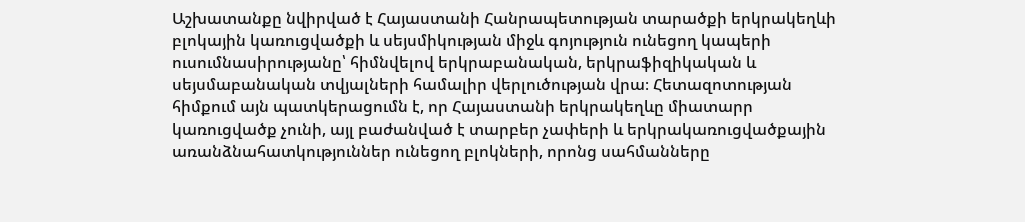Աշխատանքը նվիրված է Հայաստանի Հանրապետության տարածքի երկրակեղևի բլոկային կառուցվածքի և սեյսմիկության միջև գոյություն ունեցող կապերի ուսումնասիրությանը՝ հիմնվելով երկրաբանական, երկրաֆիզիկական և սեյսմաբանական տվյալների համալիր վերլուծության վրա։ Հետազոտության հիմքում այն պատկերացումն է, որ Հայաստանի երկրակեղևը միատարր կառուցվածք չունի, այլ բաժանված է տարբեր չափերի և երկրակառուցվածքային առանձնահատկություններ ունեցող բլոկների, որոնց սահմանները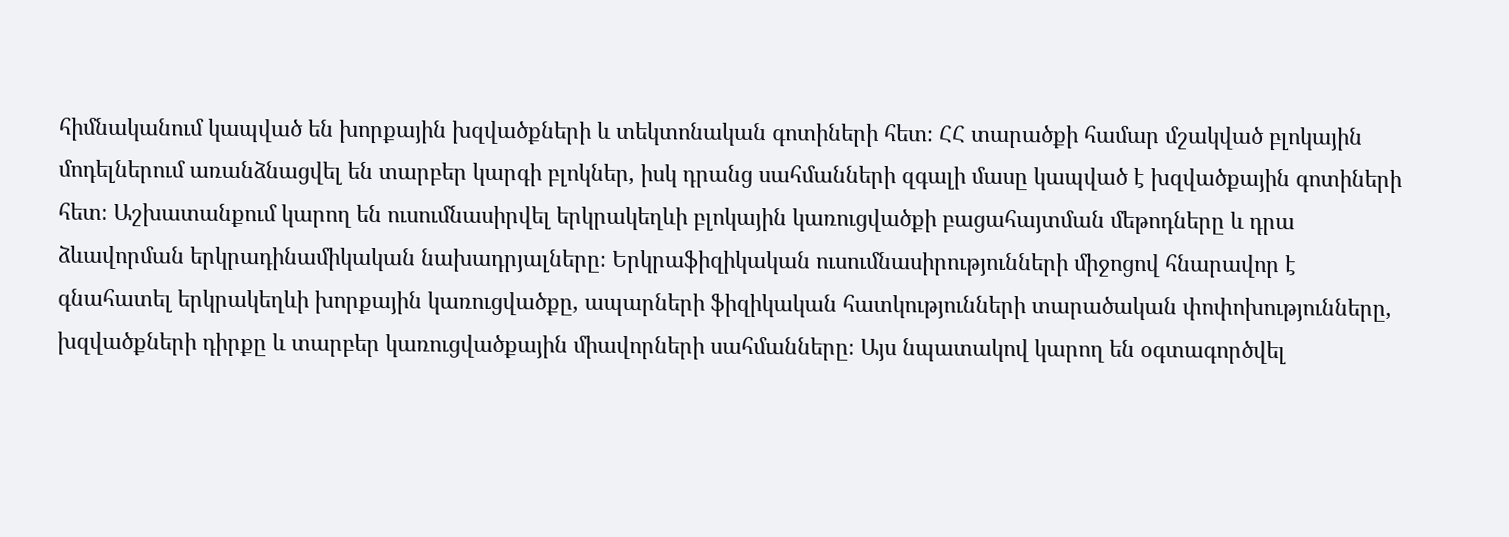հիմնականում կապված են խորքային խզվածքների և տեկտոնական գոտիների հետ։ ՀՀ տարածքի համար մշակված բլոկային մոդելներում առանձնացվել են տարբեր կարգի բլոկներ, իսկ դրանց սահմանների զգալի մասը կապված է խզվածքային գոտիների հետ։ Աշխատանքում կարող են ուսումնասիրվել երկրակեղևի բլոկային կառուցվածքի բացահայտման մեթոդները և դրա ձևավորման երկրադինամիկական նախադրյալները։ Երկրաֆիզիկական ուսումնասիրությունների միջոցով հնարավոր է գնահատել երկրակեղևի խորքային կառուցվածքը, ապարների ֆիզիկական հատկությունների տարածական փոփոխությունները, խզվածքների դիրքը և տարբեր կառուցվածքային միավորների սահմանները։ Այս նպատակով կարող են օգտագործվել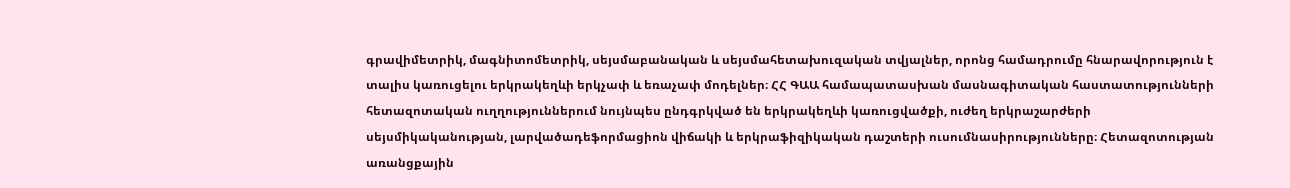գրավիմետրիկ, մագնիտոմետրիկ, սեյսմաբանական և սեյսմահետախուզական տվյալներ, որոնց համադրումը հնարավորություն է տալիս կառուցելու երկրակեղևի երկչափ և եռաչափ մոդելներ։ ՀՀ ԳԱԱ համապատասխան մասնագիտական հաստատությունների հետազոտական ուղղություններում նույնպես ընդգրկված են երկրակեղևի կառուցվածքի, ուժեղ երկրաշարժերի սեյսմիկականության, լարվածադեֆորմացիոն վիճակի և երկրաֆիզիկական դաշտերի ուսումնասիրությունները։ Հետազոտության առանցքային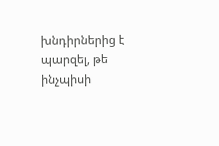խնդիրներից է պարզել, թե ինչպիսի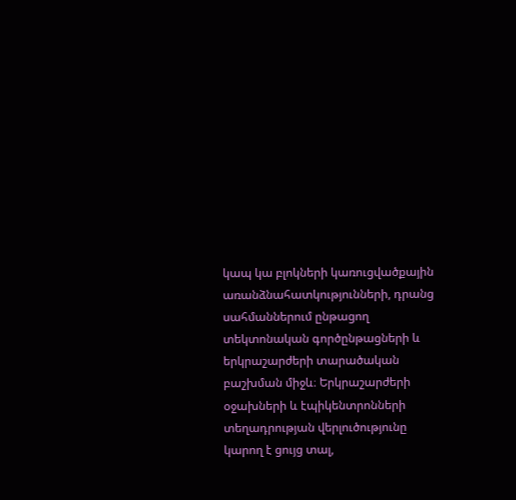կապ կա բլոկների կառուցվածքային առանձնահատկությունների, դրանց սահմաններում ընթացող տեկտոնական գործընթացների և երկրաշարժերի տարածական բաշխման միջև։ Երկրաշարժերի օջախների և էպիկենտրոնների տեղադրության վերլուծությունը կարող է ցույց տալ,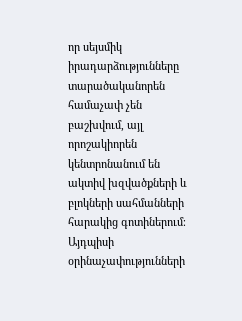որ սեյսմիկ իրադարձությունները տարածականորեն համաչափ չեն բաշխվում, այլ որոշակիորեն կենտրոնանում են ակտիվ խզվածքների և բլոկների սահմանների հարակից գոտիներում։ Այդպիսի օրինաչափությունների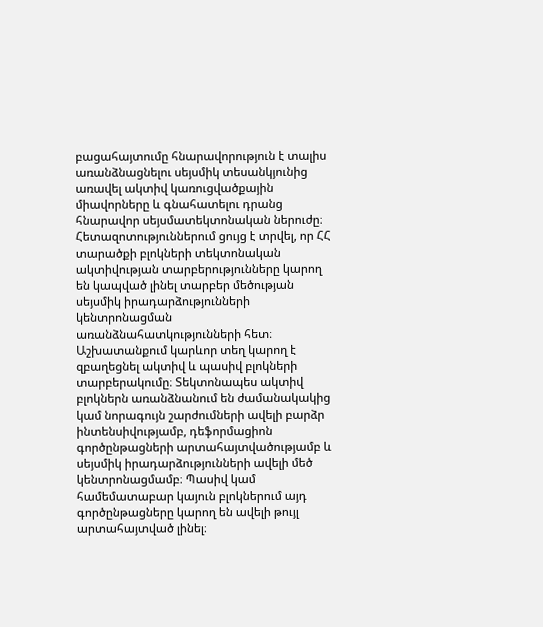բացահայտումը հնարավորություն է տալիս առանձնացնելու սեյսմիկ տեսանկյունից առավել ակտիվ կառուցվածքային միավորները և գնահատելու դրանց հնարավոր սեյսմատեկտոնական ներուժը։ Հետազոտություններում ցույց է տրվել, որ ՀՀ տարածքի բլոկների տեկտոնական ակտիվության տարբերությունները կարող են կապված լինել տարբեր մեծության սեյսմիկ իրադարձությունների կենտրոնացման առանձնահատկությունների հետ։ Աշխատանքում կարևոր տեղ կարող է զբաղեցնել ակտիվ և պասիվ բլոկների տարբերակումը։ Տեկտոնապես ակտիվ բլոկներն առանձնանում են ժամանակակից կամ նորագույն շարժումների ավելի բարձր ինտենսիվությամբ, դեֆորմացիոն գործընթացների արտահայտվածությամբ և սեյսմիկ իրադարձությունների ավելի մեծ կենտրոնացմամբ։ Պասիվ կամ համեմատաբար կայուն բլոկներում այդ գործընթացները կարող են ավելի թույլ արտահայտված լինել։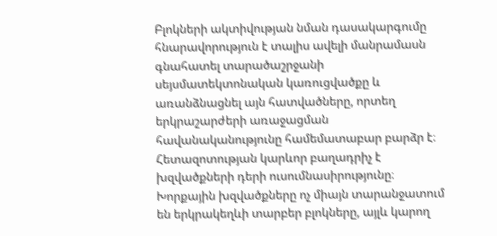Բլոկների ակտիվության նման դասակարգումը հնարավորություն է տալիս ավելի մանրամասն գնահատել տարածաշրջանի սեյսմատեկտոնական կառուցվածքը և առանձնացնել այն հատվածները, որտեղ երկրաշարժերի առաջացման հավանականությունը համեմատաբար բարձր է։ Հետազոտության կարևոր բաղադրիչ է խզվածքների դերի ուսումնասիրությունը։ Խորքային խզվածքները ոչ միայն տարանջատում են երկրակեղևի տարբեր բլոկները, այլև կարող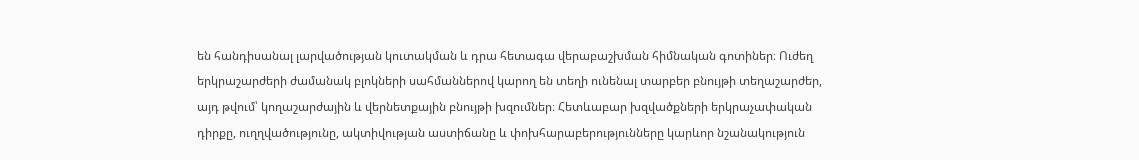են հանդիսանալ լարվածության կուտակման և դրա հետագա վերաբաշխման հիմնական գոտիներ։ Ուժեղ երկրաշարժերի ժամանակ բլոկների սահմաններով կարող են տեղի ունենալ տարբեր բնույթի տեղաշարժեր, այդ թվում՝ կողաշարժային և վերնետքային բնույթի խզումներ։ Հետևաբար խզվածքների երկրաչափական դիրքը, ուղղվածությունը, ակտիվության աստիճանը և փոխհարաբերությունները կարևոր նշանակություն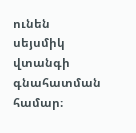ունեն սեյսմիկ վտանգի գնահատման համար։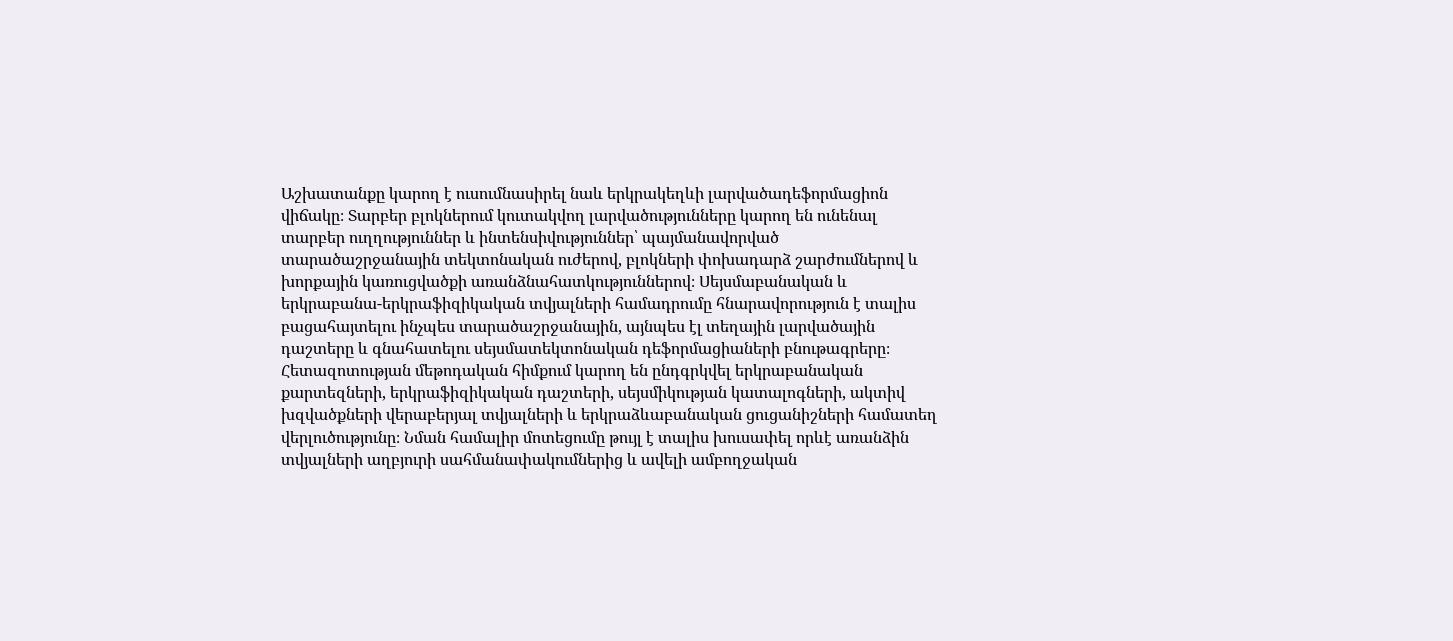Աշխատանքը կարող է ուսումնասիրել նաև երկրակեղևի լարվածադեֆորմացիոն վիճակը։ Տարբեր բլոկներում կուտակվող լարվածությունները կարող են ունենալ տարբեր ուղղություններ և ինտենսիվություններ՝ պայմանավորված տարածաշրջանային տեկտոնական ուժերով, բլոկների փոխադարձ շարժումներով և խորքային կառուցվածքի առանձնահատկություններով։ Սեյսմաբանական և երկրաբանա-երկրաֆիզիկական տվյալների համադրումը հնարավորություն է տալիս բացահայտելու ինչպես տարածաշրջանային, այնպես էլ տեղային լարվածային դաշտերը և գնահատելու սեյսմատեկտոնական դեֆորմացիաների բնութագրերը։ Հետազոտության մեթոդական հիմքում կարող են ընդգրկվել երկրաբանական քարտեզների, երկրաֆիզիկական դաշտերի, սեյսմիկության կատալոգների, ակտիվ խզվածքների վերաբերյալ տվյալների և երկրաձևաբանական ցուցանիշների համատեղ վերլուծությունը։ Նման համալիր մոտեցումը թույլ է տալիս խուսափել որևէ առանձին տվյալների աղբյուրի սահմանափակումներից և ավելի ամբողջական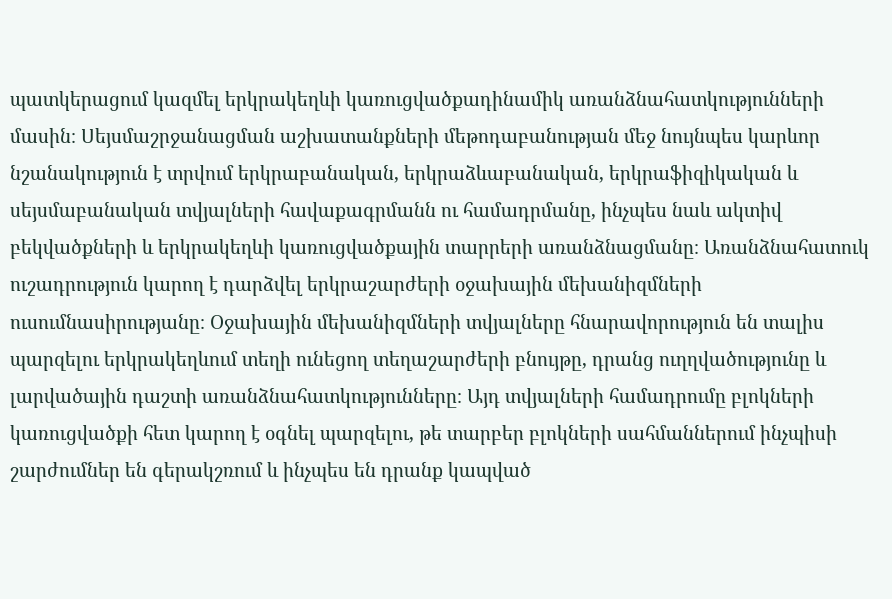պատկերացում կազմել երկրակեղևի կառուցվածքադինամիկ առանձնահատկությունների մասին։ Սեյսմաշրջանացման աշխատանքների մեթոդաբանության մեջ նույնպես կարևոր նշանակություն է տրվում երկրաբանական, երկրաձևաբանական, երկրաֆիզիկական և սեյսմաբանական տվյալների հավաքագրմանն ու համադրմանը, ինչպես նաև ակտիվ բեկվածքների և երկրակեղևի կառուցվածքային տարրերի առանձնացմանը։ Առանձնահատուկ ուշադրություն կարող է դարձվել երկրաշարժերի օջախային մեխանիզմների ուսումնասիրությանը։ Օջախային մեխանիզմների տվյալները հնարավորություն են տալիս պարզելու երկրակեղևում տեղի ունեցող տեղաշարժերի բնույթը, դրանց ուղղվածությունը և լարվածային դաշտի առանձնահատկությունները։ Այդ տվյալների համադրումը բլոկների կառուցվածքի հետ կարող է օգնել պարզելու, թե տարբեր բլոկների սահմաններում ինչպիսի շարժումներ են գերակշռում և ինչպես են դրանք կապված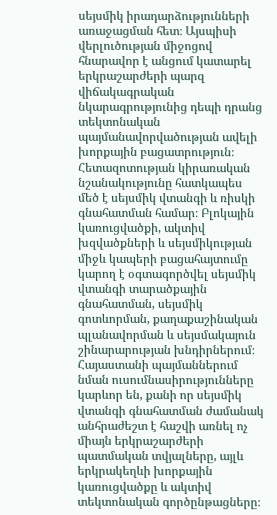սեյսմիկ իրադարձությունների առաջացման հետ։ Այսպիսի վերլուծության միջոցով հնարավոր է անցում կատարել երկրաշարժերի պարզ վիճակագրական նկարագրությունից դեպի դրանց տեկտոնական պայմանավորվածության ավելի խորքային բացատրություն։ Հետազոտության կիրառական նշանակությունը հատկապես մեծ է սեյսմիկ վտանգի և ռիսկի գնահատման համար։ Բլոկային կառուցվածքի, ակտիվ խզվածքների և սեյսմիկության միջև կապերի բացահայտումը կարող է օգտագործվել սեյսմիկ վտանգի տարածքային գնահատման, սեյսմիկ գոտևորման, քաղաքաշինական պլանավորման և սեյսմակայուն շինարարության խնդիրներում։ Հայաստանի պայմաններում նման ուսումնասիրությունները կարևոր են, քանի որ սեյսմիկ վտանգի գնահատման ժամանակ անհրաժեշտ է հաշվի առնել ոչ միայն երկրաշարժերի պատմական տվյալները, այլև երկրակեղևի խորքային կառուցվածքը և ակտիվ տեկտոնական գործընթացները։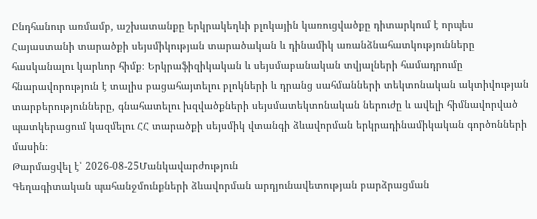Ընդհանուր առմամբ, աշխատանքը երկրակեղևի բլոկային կառուցվածքը դիտարկում է որպես Հայաստանի տարածքի սեյսմիկության տարածական և դինամիկ առանձնահատկությունները հասկանալու կարևոր հիմք։ Երկրաֆիզիկական և սեյսմաբանական տվյալների համադրումը հնարավորություն է տալիս բացահայտելու բլոկների և դրանց սահմանների տեկտոնական ակտիվության տարբերությունները, գնահատելու խզվածքների սեյսմատեկտոնական ներուժը և ավելի հիմնավորված պատկերացում կազմելու ՀՀ տարածքի սեյսմիկ վտանգի ձևավորման երկրադինամիկական գործոնների մասին։
Թարմացվել է՝ 2026-08-25Մանկավարժություն
Գեղագիտական պահանջմունքների ձևավորման արդյունավետության բարձրացման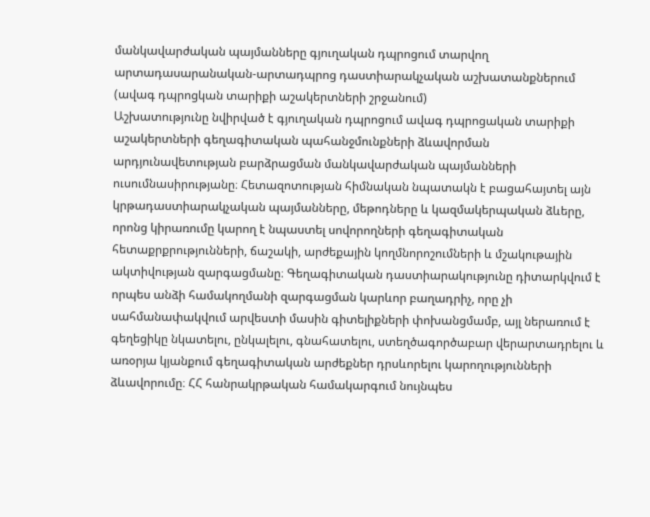մանկավարժական պայմանները գյուղական դպրոցում տարվող արտադասարանական-արտադպրոց դաստիարակչական աշխատանքներում (ավագ դպրոցկան տարիքի աշակերտների շրջանում)
Աշխատությունը նվիրված է գյուղական դպրոցում ավագ դպրոցական տարիքի աշակերտների գեղագիտական պահանջմունքների ձևավորման արդյունավետության բարձրացման մանկավարժական պայմանների ուսումնասիրությանը։ Հետազոտության հիմնական նպատակն է բացահայտել այն կրթադաստիարակչական պայմանները, մեթոդները և կազմակերպական ձևերը, որոնց կիրառումը կարող է նպաստել սովորողների գեղագիտական հետաքրքրությունների, ճաշակի, արժեքային կողմնորոշումների և մշակութային ակտիվության զարգացմանը։ Գեղագիտական դաստիարակությունը դիտարկվում է որպես անձի համակողմանի զարգացման կարևոր բաղադրիչ, որը չի սահմանափակվում արվեստի մասին գիտելիքների փոխանցմամբ, այլ ներառում է գեղեցիկը նկատելու, ընկալելու, գնահատելու, ստեղծագործաբար վերարտադրելու և առօրյա կյանքում գեղագիտական արժեքներ դրսևորելու կարողությունների ձևավորումը։ ՀՀ հանրակրթական համակարգում նույնպես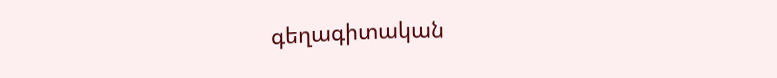գեղագիտական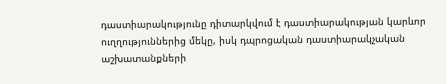դաստիարակությունը դիտարկվում է դաստիարակության կարևոր ուղղություններից մեկը, իսկ դպրոցական դաստիարակչական աշխատանքների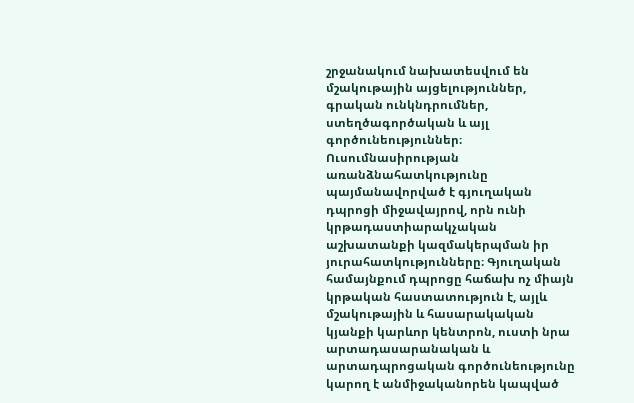շրջանակում նախատեսվում են մշակութային այցելություններ, գրական ունկնդրումներ, ստեղծագործական և այլ գործունեություններ։ Ուսումնասիրության առանձնահատկությունը պայմանավորված է գյուղական դպրոցի միջավայրով, որն ունի կրթադաստիարակչական աշխատանքի կազմակերպման իր յուրահատկությունները։ Գյուղական համայնքում դպրոցը հաճախ ոչ միայն կրթական հաստատություն է, այլև մշակութային և հասարակական կյանքի կարևոր կենտրոն, ուստի նրա արտադասարանական և արտադպրոցական գործունեությունը կարող է անմիջականորեն կապված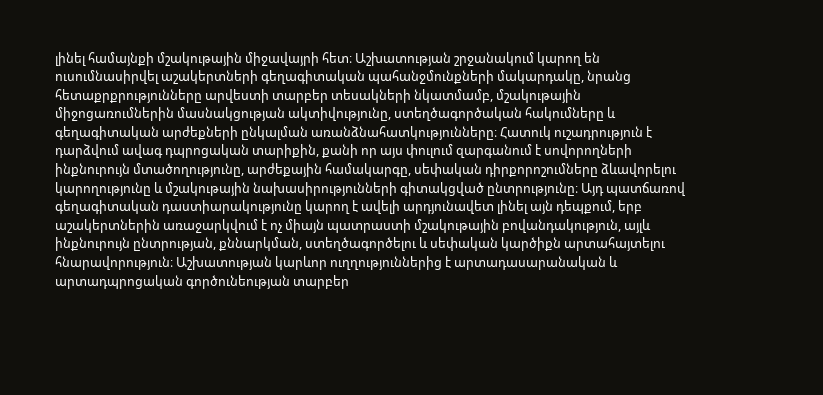լինել համայնքի մշակութային միջավայրի հետ։ Աշխատության շրջանակում կարող են ուսումնասիրվել աշակերտների գեղագիտական պահանջմունքների մակարդակը, նրանց հետաքրքրությունները արվեստի տարբեր տեսակների նկատմամբ, մշակութային միջոցառումներին մասնակցության ակտիվությունը, ստեղծագործական հակումները և գեղագիտական արժեքների ընկալման առանձնահատկությունները։ Հատուկ ուշադրություն է դարձվում ավագ դպրոցական տարիքին, քանի որ այս փուլում զարգանում է սովորողների ինքնուրույն մտածողությունը, արժեքային համակարգը, սեփական դիրքորոշումները ձևավորելու կարողությունը և մշակութային նախասիրությունների գիտակցված ընտրությունը։ Այդ պատճառով գեղագիտական դաստիարակությունը կարող է ավելի արդյունավետ լինել այն դեպքում, երբ աշակերտներին առաջարկվում է ոչ միայն պատրաստի մշակութային բովանդակություն, այլև ինքնուրույն ընտրության, քննարկման, ստեղծագործելու և սեփական կարծիքն արտահայտելու հնարավորություն։ Աշխատության կարևոր ուղղություններից է արտադասարանական և արտադպրոցական գործունեության տարբեր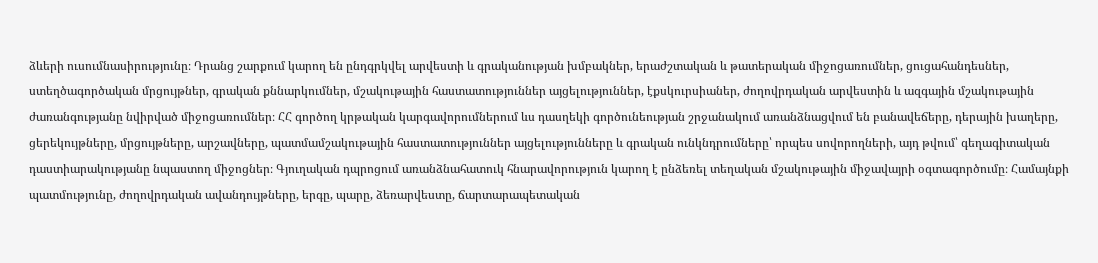ձևերի ուսումնասիրությունը։ Դրանց շարքում կարող են ընդգրկվել արվեստի և գրականության խմբակներ, երաժշտական և թատերական միջոցառումներ, ցուցահանդեսներ, ստեղծագործական մրցույթներ, գրական քննարկումներ, մշակութային հաստատություններ այցելություններ, էքսկուրսիաներ, ժողովրդական արվեստին և ազգային մշակութային ժառանգությանը նվիրված միջոցառումներ։ ՀՀ գործող կրթական կարգավորումներում ևս դասղեկի գործունեության շրջանակում առանձնացվում են բանավեճերը, դերային խաղերը, ցերեկույթները, մրցույթները, արշավները, պատմամշակութային հաստատություններ այցելությունները և գրական ունկնդրումները՝ որպես սովորողների, այդ թվում՝ գեղագիտական դաստիարակությանը նպաստող միջոցներ։ Գյուղական դպրոցում առանձնահատուկ հնարավորություն կարող է ընձեռել տեղական մշակութային միջավայրի օգտագործումը։ Համայնքի պատմությունը, ժողովրդական ավանդույթները, երգը, պարը, ձեռարվեստը, ճարտարապետական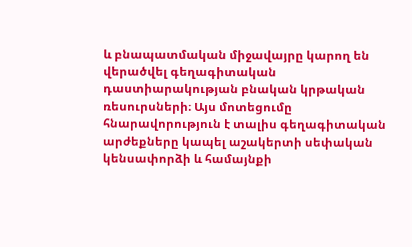և բնապատմական միջավայրը կարող են վերածվել գեղագիտական դաստիարակության բնական կրթական ռեսուրսների։ Այս մոտեցումը հնարավորություն է տալիս գեղագիտական արժեքները կապել աշակերտի սեփական կենսափորձի և համայնքի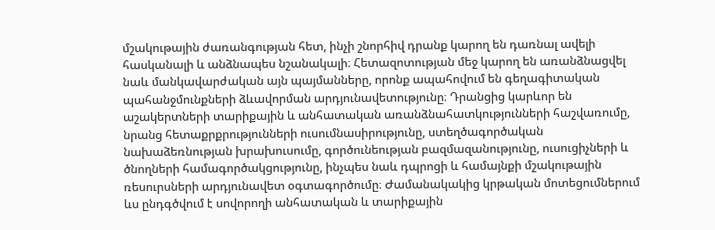մշակութային ժառանգության հետ, ինչի շնորհիվ դրանք կարող են դառնալ ավելի հասկանալի և անձնապես նշանակալի։ Հետազոտության մեջ կարող են առանձնացվել նաև մանկավարժական այն պայմանները, որոնք ապահովում են գեղագիտական պահանջմունքների ձևավորման արդյունավետությունը։ Դրանցից կարևոր են աշակերտների տարիքային և անհատական առանձնահատկությունների հաշվառումը, նրանց հետաքրքրությունների ուսումնասիրությունը, ստեղծագործական նախաձեռնության խրախուսումը, գործունեության բազմազանությունը, ուսուցիչների և ծնողների համագործակցությունը, ինչպես նաև դպրոցի և համայնքի մշակութային ռեսուրսների արդյունավետ օգտագործումը։ Ժամանակակից կրթական մոտեցումներում ևս ընդգծվում է սովորողի անհատական և տարիքային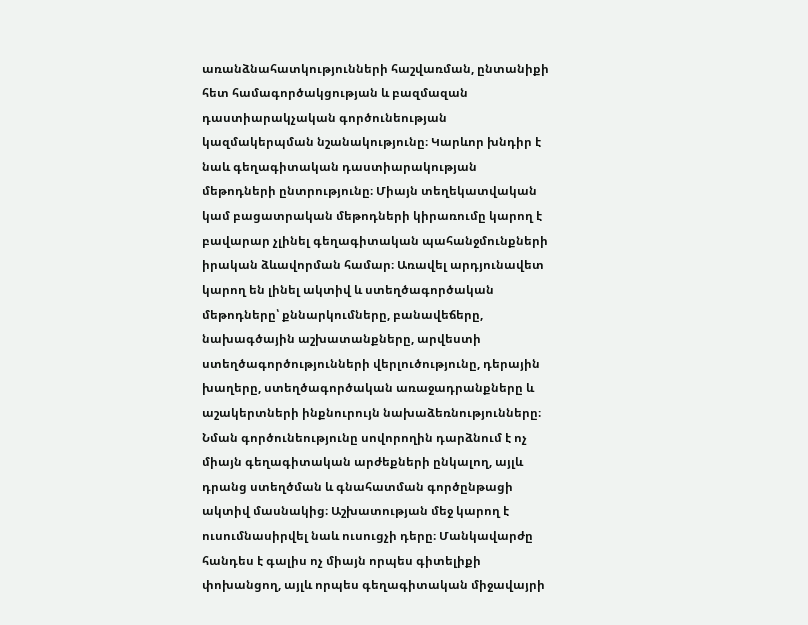առանձնահատկությունների հաշվառման, ընտանիքի հետ համագործակցության և բազմազան դաստիարակչական գործունեության կազմակերպման նշանակությունը։ Կարևոր խնդիր է նաև գեղագիտական դաստիարակության մեթոդների ընտրությունը։ Միայն տեղեկատվական կամ բացատրական մեթոդների կիրառումը կարող է բավարար չլինել գեղագիտական պահանջմունքների իրական ձևավորման համար։ Առավել արդյունավետ կարող են լինել ակտիվ և ստեղծագործական մեթոդները՝ քննարկումները, բանավեճերը, նախագծային աշխատանքները, արվեստի ստեղծագործությունների վերլուծությունը, դերային խաղերը, ստեղծագործական առաջադրանքները և աշակերտների ինքնուրույն նախաձեռնությունները։ Նման գործունեությունը սովորողին դարձնում է ոչ միայն գեղագիտական արժեքների ընկալող, այլև դրանց ստեղծման և գնահատման գործընթացի ակտիվ մասնակից։ Աշխատության մեջ կարող է ուսումնասիրվել նաև ուսուցչի դերը։ Մանկավարժը հանդես է գալիս ոչ միայն որպես գիտելիքի փոխանցող, այլև որպես գեղագիտական միջավայրի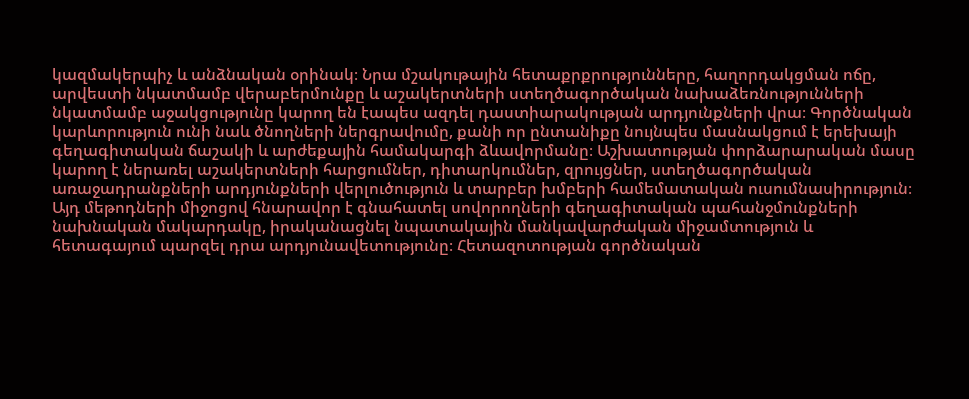կազմակերպիչ և անձնական օրինակ։ Նրա մշակութային հետաքրքրությունները, հաղորդակցման ոճը, արվեստի նկատմամբ վերաբերմունքը և աշակերտների ստեղծագործական նախաձեռնությունների նկատմամբ աջակցությունը կարող են էապես ազդել դաստիարակության արդյունքների վրա։ Գործնական կարևորություն ունի նաև ծնողների ներգրավումը, քանի որ ընտանիքը նույնպես մասնակցում է երեխայի գեղագիտական ճաշակի և արժեքային համակարգի ձևավորմանը։ Աշխատության փորձարարական մասը կարող է ներառել աշակերտների հարցումներ, դիտարկումներ, զրույցներ, ստեղծագործական առաջադրանքների արդյունքների վերլուծություն և տարբեր խմբերի համեմատական ուսումնասիրություն։ Այդ մեթոդների միջոցով հնարավոր է գնահատել սովորողների գեղագիտական պահանջմունքների նախնական մակարդակը, իրականացնել նպատակային մանկավարժական միջամտություն և հետագայում պարզել դրա արդյունավետությունը։ Հետազոտության գործնական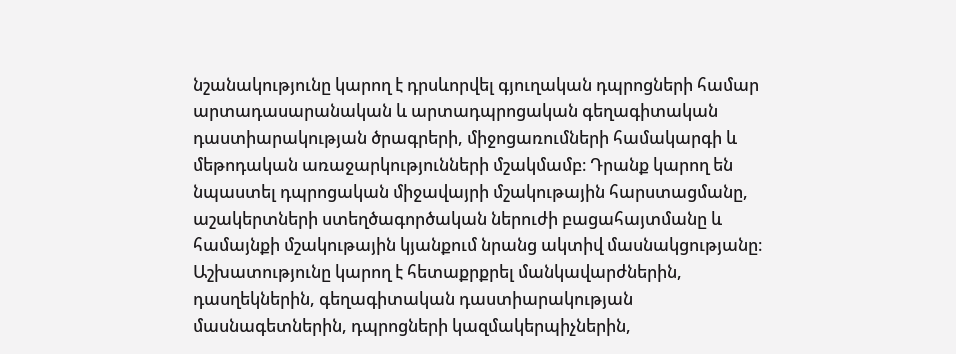նշանակությունը կարող է դրսևորվել գյուղական դպրոցների համար արտադասարանական և արտադպրոցական գեղագիտական դաստիարակության ծրագրերի, միջոցառումների համակարգի և մեթոդական առաջարկությունների մշակմամբ։ Դրանք կարող են նպաստել դպրոցական միջավայրի մշակութային հարստացմանը, աշակերտների ստեղծագործական ներուժի բացահայտմանը և համայնքի մշակութային կյանքում նրանց ակտիվ մասնակցությանը։ Աշխատությունը կարող է հետաքրքրել մանկավարժներին, դասղեկներին, գեղագիտական դաստիարակության մասնագետներին, դպրոցների կազմակերպիչներին,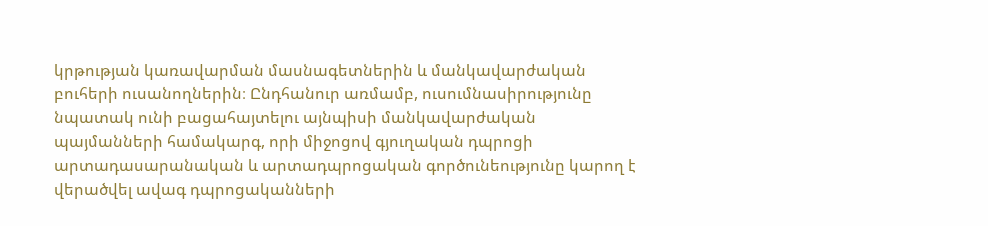կրթության կառավարման մասնագետներին և մանկավարժական բուհերի ուսանողներին։ Ընդհանուր առմամբ, ուսումնասիրությունը նպատակ ունի բացահայտելու այնպիսի մանկավարժական պայմանների համակարգ, որի միջոցով գյուղական դպրոցի արտադասարանական և արտադպրոցական գործունեությունը կարող է վերածվել ավագ դպրոցականների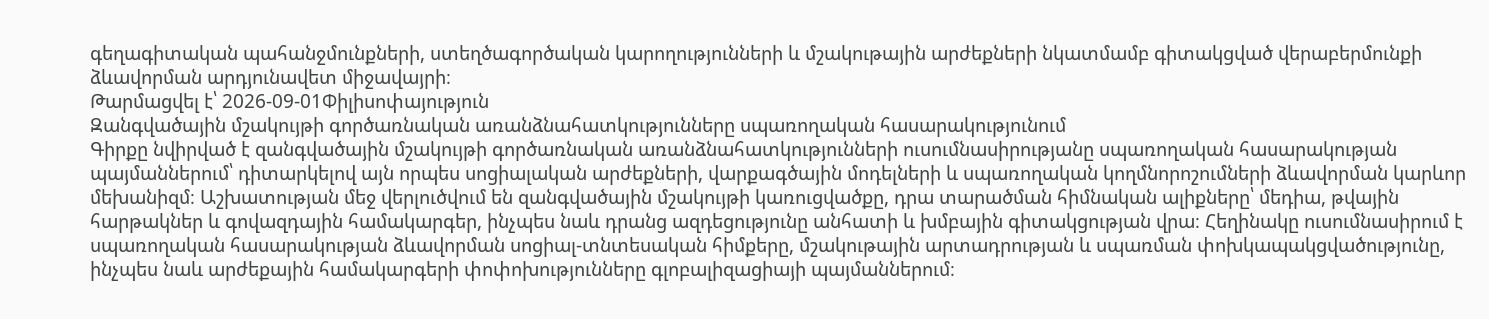գեղագիտական պահանջմունքների, ստեղծագործական կարողությունների և մշակութային արժեքների նկատմամբ գիտակցված վերաբերմունքի ձևավորման արդյունավետ միջավայրի։
Թարմացվել է՝ 2026-09-01Փիլիսոփայություն
Զանգվածային մշակույթի գործառնական առանձնահատկությունները սպառողական հասարակությունում
Գիրքը նվիրված է զանգվածային մշակույթի գործառնական առանձնահատկությունների ուսումնասիրությանը սպառողական հասարակության պայմաններում՝ դիտարկելով այն որպես սոցիալական արժեքների, վարքագծային մոդելների և սպառողական կողմնորոշումների ձևավորման կարևոր մեխանիզմ։ Աշխատության մեջ վերլուծվում են զանգվածային մշակույթի կառուցվածքը, դրա տարածման հիմնական ալիքները՝ մեդիա, թվային հարթակներ և գովազդային համակարգեր, ինչպես նաև դրանց ազդեցությունը անհատի և խմբային գիտակցության վրա։ Հեղինակը ուսումնասիրում է սպառողական հասարակության ձևավորման սոցիալ-տնտեսական հիմքերը, մշակութային արտադրության և սպառման փոխկապակցվածությունը, ինչպես նաև արժեքային համակարգերի փոփոխությունները գլոբալիզացիայի պայմաններում։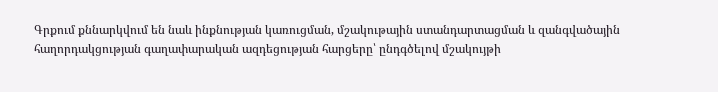Գրքում քննարկվում են նաև ինքնության կառուցման, մշակութային ստանդարտացման և զանգվածային հաղորդակցության գաղափարական ազդեցության հարցերը՝ ընդգծելով մշակույթի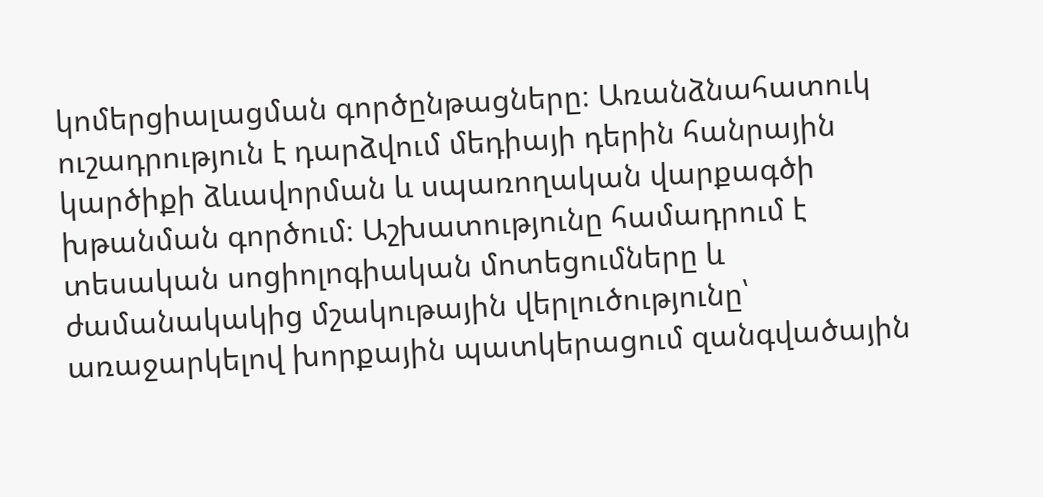կոմերցիալացման գործընթացները։ Առանձնահատուկ ուշադրություն է դարձվում մեդիայի դերին հանրային կարծիքի ձևավորման և սպառողական վարքագծի խթանման գործում։ Աշխատությունը համադրում է տեսական սոցիոլոգիական մոտեցումները և ժամանակակից մշակութային վերլուծությունը՝ առաջարկելով խորքային պատկերացում զանգվածային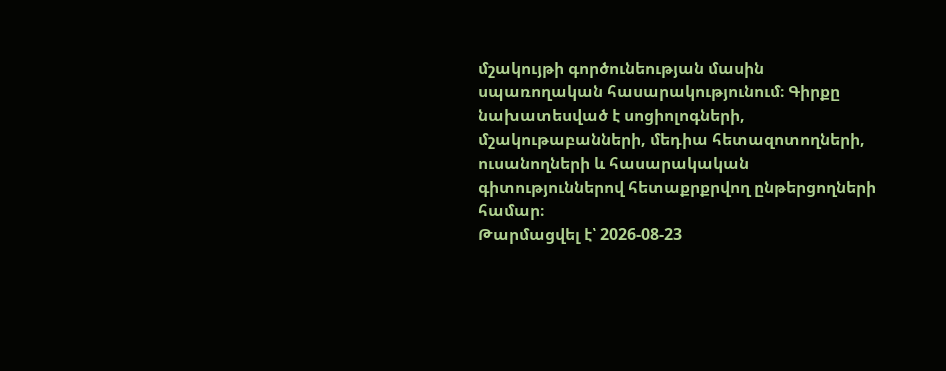մշակույթի գործունեության մասին սպառողական հասարակությունում։ Գիրքը նախատեսված է սոցիոլոգների, մշակութաբանների, մեդիա հետազոտողների, ուսանողների և հասարակական գիտություններով հետաքրքրվող ընթերցողների համար։
Թարմացվել է՝ 2026-08-23